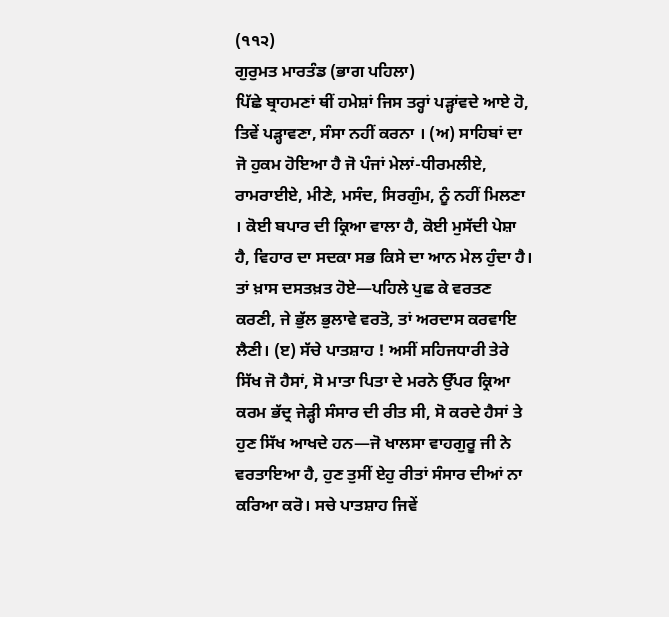(੧੧੨)
ਗੁਰੁਮਤ ਮਾਰਤੰਡ (ਭਾਗ ਪਹਿਲਾ)
ਪਿੱਛੇ ਬ੍ਰਾਹਮਣਾਂ ਥੀਂ ਹਮੇਸ਼ਾਂ ਜਿਸ ਤਰ੍ਹਾਂ ਪੜ੍ਹਾਂਵਦੇ ਆਏ ਹੋ, ਤਿਵੇਂ ਪੜ੍ਹਾਵਣਾ, ਸੰਸਾ ਨਹੀਂ ਕਰਨਾ । (ਅ) ਸਾਹਿਬਾਂ ਦਾ ਜੋ ਹੁਕਮ ਹੋਇਆ ਹੈ ਜੋ ਪੰਜਾਂ ਮੇਲਾਂ-ਧੀਰਮਲੀਏ, ਰਾਮਰਾਈਏ, ਮੀਣੇ, ਮਸੰਦ, ਸਿਰਗੁੰਮ, ਨੂੰ ਨਹੀਂ ਮਿਲਣਾ । ਕੋਈ ਬਪਾਰ ਦੀ ਕ੍ਰਿਆ ਵਾਲਾ ਹੈ, ਕੋਈ ਮੁਸੱਦੀ ਪੇਸ਼ਾ ਹੈ, ਵਿਹਾਰ ਦਾ ਸਦਕਾ ਸਭ ਕਿਸੇ ਦਾ ਆਨ ਮੇਲ ਹੁੰਦਾ ਹੈ। ਤਾਂ ਖ਼ਾਸ ਦਸਤਖ਼ਤ ਹੋਏ—ਪਹਿਲੇ ਪੁਛ ਕੇ ਵਰਤਣ ਕਰਣੀ, ਜੇ ਭੁੱਲ ਭੁਲਾਵੇ ਵਰਤੋ, ਤਾਂ ਅਰਦਾਸ ਕਰਵਾਇ ਲੈਣੀ। (ੲ) ਸੱਚੇ ਪਾਤਸ਼ਾਹ ! ਅਸੀਂ ਸਹਿਜਧਾਰੀ ਤੇਰੇ ਸਿੱਖ ਜੋ ਹੈਸਾਂ, ਸੋ ਮਾਤਾ ਪਿਤਾ ਦੇ ਮਰਨੇ ਉੱਪਰ ਕ੍ਰਿਆ ਕਰਮ ਭੱਦ੍ਰ ਜੇੜ੍ਹੀ ਸੰਸਾਰ ਦੀ ਰੀਤ ਸੀ, ਸੋ ਕਰਦੇ ਹੈਸਾਂ ਤੇ ਹੁਣ ਸਿੱਖ ਆਖਦੇ ਹਨ—ਜੋ ਖਾਲਸਾ ਵਾਹਗੁਰੂ ਜੀ ਨੇ ਵਰਤਾਇਆ ਹੈ, ਹੁਣ ਤੁਸੀਂ ਏਹੁ ਰੀਤਾਂ ਸੰਸਾਰ ਦੀਆਂ ਨਾ ਕਰਿਆ ਕਰੋ। ਸਚੇ ਪਾਤਸ਼ਾਹ ਜਿਵੇਂ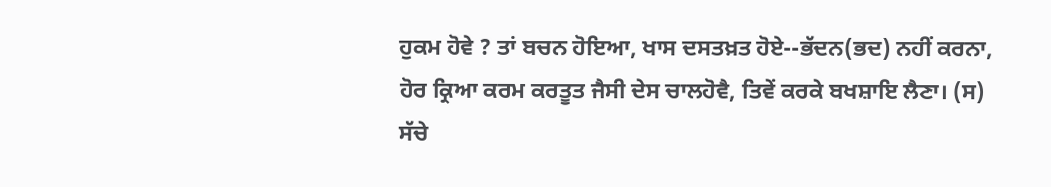ਹੁਕਮ ਹੋਵੇ ? ਤਾਂ ਬਚਨ ਹੋਇਆ, ਖਾਸ ਦਸਤਖ਼ਤ ਹੋਏ--ਭੱਦਨ(ਭਦ) ਨਹੀਂ ਕਰਨਾ, ਹੋਰ ਕ੍ਰਿਆ ਕਰਮ ਕਰਤੂਤ ਜੈਸੀ ਦੇਸ ਚਾਲਹੋਵੈ, ਤਿਵੇਂ ਕਰਕੇ ਬਖਸ਼ਾਇ ਲੈਣਾ। (ਸ) ਸੱਚੇ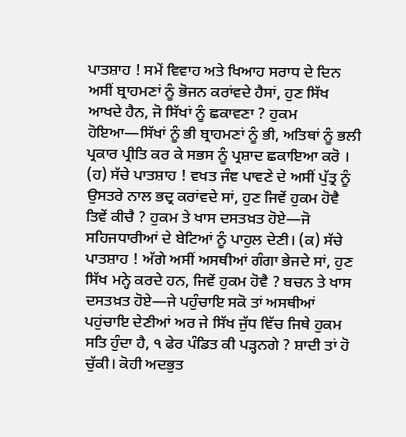ਪਾਤਸ਼ਾਹ ! ਸਮੇਂ ਵਿਵਾਹ ਅਤੇ ਖਿਆਹ ਸਰਾਧ ਦੇ ਦਿਨ ਅਸੀਂ ਬ੍ਰਾਹਮਣਾਂ ਨੂੰ ਭੋਜਨ ਕਰਾਂਵਦੇ ਹੈਸਾਂ, ਹੁਣ ਸਿੱਖ ਆਖਦੇ ਹੈਨ, ਜੋ ਸਿੱਖਾਂ ਨੂੰ ਛਕਾਵਣਾ ? ਹੁਕਮ ਹੋਇਆ—ਸਿੱਖਾਂ ਨੂੰ ਭੀ ਬ੍ਰਾਹਮਣਾਂ ਨੂੰ ਭੀ, ਅਤਿਥਾਂ ਨੂੰ ਭਲੀ ਪ੍ਰਕਾਰ ਪ੍ਰੀਤਿ ਕਰ ਕੇ ਸਭਸ ਨੂੰ ਪ੍ਰਸ਼ਾਦ ਛਕਾਇਆ ਕਰੋ । (ਹ) ਸੱਚੇ ਪਾਤਸ਼ਾਹ ! ਵਖਤ ਜੰਞ ਪਾਵਣੇ ਦੇ ਅਸੀਂ ਪੁੱਤ੍ਰ ਨੂੰ ਉਸਤਰੇ ਨਾਲ ਭਦ੍ਰ ਕਰਾਂਵਦੇ ਸਾਂ, ਹੁਣ ਜਿਵੇਂ ਹੁਕਮ ਹੋਵੈ ਤਿਵੇਂ ਕੀਚੈ ? ਹੁਕਮ ਤੇ ਖਾਸ ਦਸਤਖ਼ਤ ਹੋਏ—ਜੋ ਸਹਿਜਧਾਰੀਆਂ ਦੇ ਬੇਟਿਆਂ ਨੂੰ ਪਾਹੁਲ ਦੇਣੀ। (ਕ) ਸੱਚੇ ਪਾਤਸ਼ਾਹ ! ਅੱਗੇ ਅਸੀਂ ਅਸਥੀਆਂ ਗੰਗਾ ਭੇਜਦੇ ਸਾਂ, ਹੁਣ ਸਿੱਖ ਮਨ੍ਹੇ ਕਰਦੇ ਹਨ, ਜਿਵੇਂ ਹੁਕਮ ਹੋਵੈ ? ਬਚਨ ਤੇ ਖਾਸ ਦਸਤਖ਼ਤ ਹੋਏ—ਜੇ ਪਹੁੰਚਾਇ ਸਕੋ ਤਾਂ ਅਸਥੀਆਂ ਪਹੁਂਚਾਇ ਦੇਣੀਆਂ ਅਰ ਜੇ ਸਿੱਖ ਜੁੱਧ ਵਿੱਚ ਜਿਥੇ ਹੁਕਮ ਸਤਿ ਹੁੰਦਾ ਹੈ, ੧ ਫੇਰ ਪੰਡਿਤ ਕੀ ਪੜ੍ਹਨਗੇ ? ਸ਼ਾਦੀ ਤਾਂ ਹੋ ਚੁੱਕੀ। ਕੋਹੀ ਅਦਭੁਤ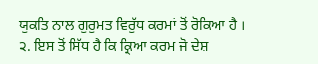ਯੁਕਤਿ ਨਾਲ ਗੁਰੁਮਤ ਵਿਰੁੱਧ ਕਰਮਾਂ ਤੋਂ ਰੋਕਿਆ ਹੈ । ੨. ਇਸ ਤੋਂ ਸਿੱਧ ਹੈ ਕਿ ਕ੍ਰਿਆ ਕਰਮ ਜੋ ਦੇਸ਼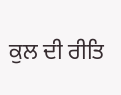ਕੁਲ ਦੀ ਰੀਤਿ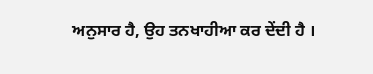ਅਨੁਸਾਰ ਹੈ, ਉਹ ਤਨਖਾਹੀਆ ਕਰ ਦੇਂਦੀ ਹੈ ।